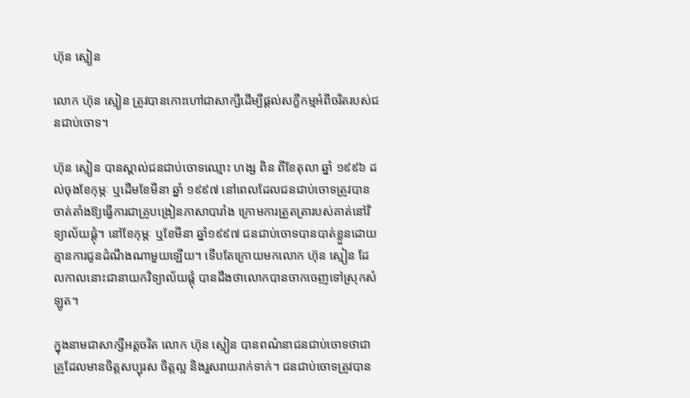ហ៊ុន ស្មៀន

លោក ហ៊ុន ស្មៀន ត្រូវបានកោះហៅជាសាក្សីដើម្បីផ្តល់សក្ខីកម្មអំពីចរិតរបស់ជនជាប់ចោទ។

ហ៊ុន ស្មៀន បានស្គាល់ជនជាប់ចោទឈ្មោះ ហង្ស ពិន ពីខែតុលា ឆ្នាំ ១៩៩៦ ដល់ចុងខែកុម្ភៈ ឬដើមខែមីនា ឆ្នាំ ១៩៩៧ នៅពេលដែលជនជាប់ចោទត្រូវបានចាត់តាំងឱ្យធ្វើការជាគ្រូបង្រៀនភាសាបារាំង ក្រោមការត្រួតត្រារបស់គាត់នៅវិទ្យាល័យផ្ដុំ។ នៅខែកុម្ភៈ ឬខែមីនា ឆ្នាំ១៩៩៧ ជនជាប់ចោទបានបាត់ខ្លួនដោយគ្មានការជូនដំណឹងណាមួយឡើយ។ ទើបតែក្រោយមកលោក ហ៊ុន ស្មៀន ដែលកាលនោះជានាយកវិទ្យាល័យផ្ដុំ បានដឹងថាលោកបានចាកចេញទៅស្រុកសំឡូត។

ក្នុងនាមជាសាក្សីអត្តចរិត លោក ហ៊ុន ស្មៀន បានពណ៌នាជនជាប់ចោទថាជាគ្រូដែលមានចិត្តសប្បុរស ចិត្តល្អ និងរួសរាយរាក់ទាក់។ ជនជាប់ចោទត្រូវបាន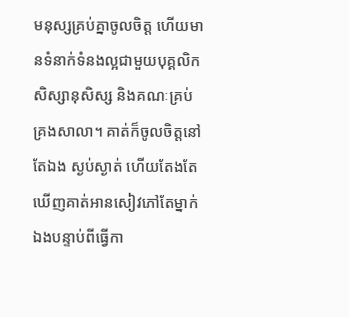មនុស្សគ្រប់គ្នាចូលចិត្ត ហើយមានទំនាក់ទំនងល្អជាមួយបុគ្គលិក សិស្សានុសិស្ស និងគណៈគ្រប់គ្រងសាលា។ គាត់ក៏ចូលចិត្តនៅតែឯង ស្ងប់ស្ងាត់ ហើយតែងតែឃើញគាត់អានសៀវភៅតែម្នាក់ឯងបន្ទាប់ពីធ្វើកា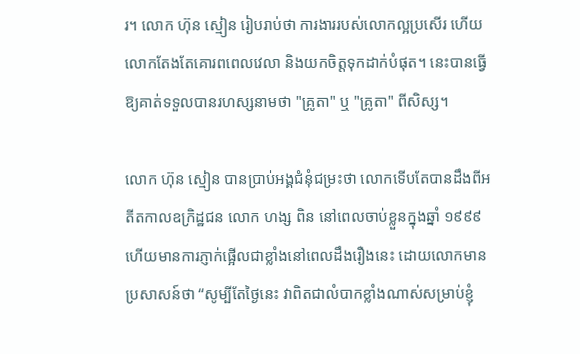រ។ លោក ហ៊ុន ស្មៀន រៀបរាប់ថា ការងាររបស់លោកល្អប្រសើរ ហើយលោកតែងតែគោរពពេលវេលា និងយកចិត្តទុកដាក់បំផុត។ នេះបានធ្វើឱ្យគាត់ទទួលបានរហស្សនាមថា "គ្រូតា" ឬ "គ្រូតា" ពីសិស្ស។

លោក ហ៊ុន ស្មៀន បានប្រាប់អង្គជំនុំជម្រះថា លោកទើបតែបានដឹងពីអតីតកាលឧក្រិដ្ឋជន លោក ហង្ស ពិន នៅពេលចាប់ខ្លួនក្នុងឆ្នាំ ១៩៩៩ ហើយមានការភ្ញាក់ផ្អើលជាខ្លាំងនៅពេលដឹងរឿងនេះ ដោយលោកមានប្រសាសន៍ថា “សូម្បីតែថ្ងៃនេះ វាពិតជាលំបាកខ្លាំងណាស់សម្រាប់ខ្ញុំ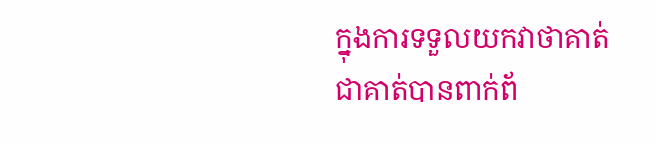ក្នុងការទទួលយកវាថាគាត់ជាគាត់បានពាក់ព័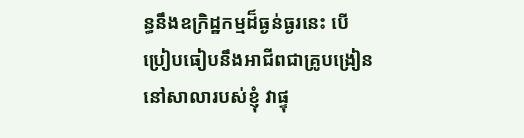ន្ធនឹងឧក្រិដ្ឋកម្មដ៏ធ្ងន់ធ្ងរនេះ បើប្រៀបធៀបនឹងអាជីពជាគ្រូបង្រៀននៅសាលារបស់ខ្ញុំ វាផ្ទុ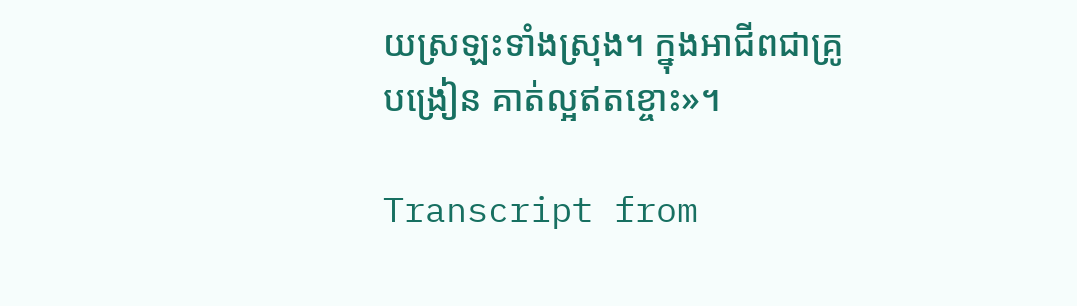យស្រឡះទាំងស្រុង។ ក្នុងអាជីពជាគ្រូបង្រៀន គាត់ល្អឥតខ្ចោះ»។

Transcript from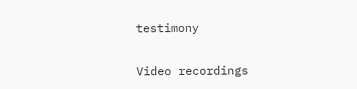testimony

Video recordings